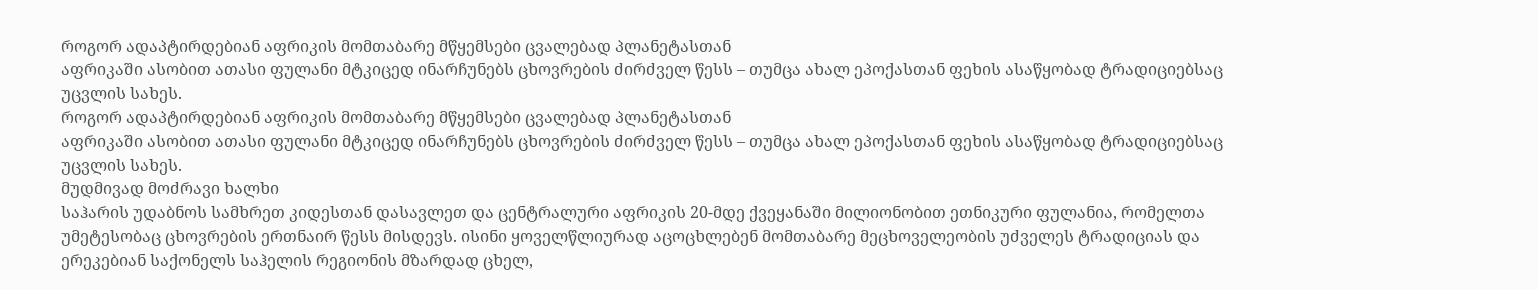როგორ ადაპტირდებიან აფრიკის მომთაბარე მწყემსები ცვალებად პლანეტასთან
აფრიკაში ასობით ათასი ფულანი მტკიცედ ინარჩუნებს ცხოვრების ძირძველ წესს – თუმცა ახალ ეპოქასთან ფეხის ასაწყობად ტრადიციებსაც უცვლის სახეს.
როგორ ადაპტირდებიან აფრიკის მომთაბარე მწყემსები ცვალებად პლანეტასთან
აფრიკაში ასობით ათასი ფულანი მტკიცედ ინარჩუნებს ცხოვრების ძირძველ წესს – თუმცა ახალ ეპოქასთან ფეხის ასაწყობად ტრადიციებსაც უცვლის სახეს.
მუდმივად მოძრავი ხალხი
საჰარის უდაბნოს სამხრეთ კიდესთან დასავლეთ და ცენტრალური აფრიკის 20-მდე ქვეყანაში მილიონობით ეთნიკური ფულანია, რომელთა უმეტესობაც ცხოვრების ერთნაირ წესს მისდევს. ისინი ყოველწლიურად აცოცხლებენ მომთაბარე მეცხოველეობის უძველეს ტრადიციას და ერეკებიან საქონელს საჰელის რეგიონის მზარდად ცხელ,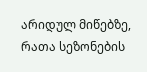არიდულ მიწებზე, რათა სეზონების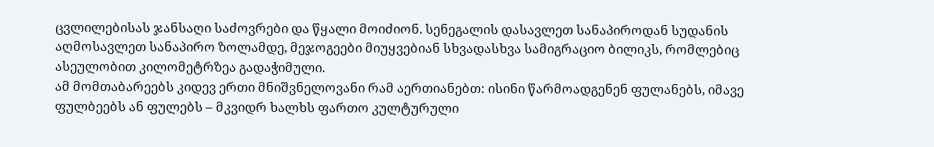ცვლილებისას ჯანსაღი საძოვრები და წყალი მოიძიონ. სენეგალის დასავლეთ სანაპიროდან სუდანის აღმოსავლეთ სანაპირო ზოლამდე, მეჯოგეები მიუყვებიან სხვადასხვა სამიგრაციო ბილიკს, რომლებიც ასეულობით კილომეტრზეა გადაჭიმული.
ამ მომთაბარეებს კიდევ ერთი მნიშვნელოვანი რამ აერთიანებთ: ისინი წარმოადგენენ ფულანებს, იმავე ფულბეებს ან ფულებს – მკვიდრ ხალხს ფართო კულტურული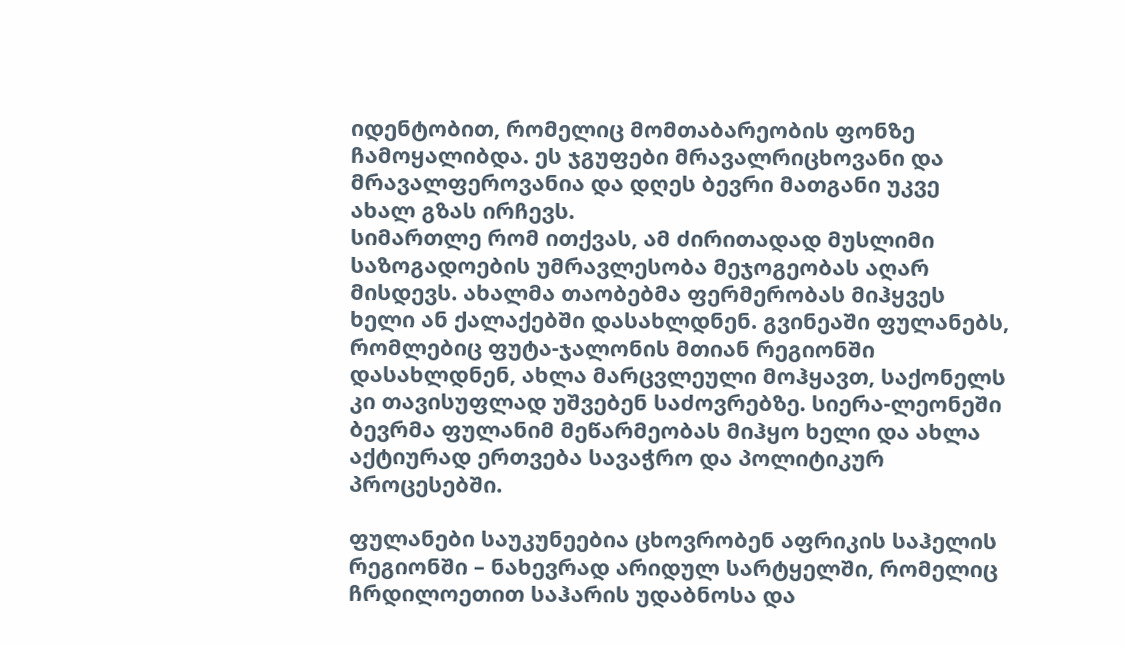იდენტობით, რომელიც მომთაბარეობის ფონზე ჩამოყალიბდა. ეს ჯგუფები მრავალრიცხოვანი და მრავალფეროვანია და დღეს ბევრი მათგანი უკვე ახალ გზას ირჩევს.
სიმართლე რომ ითქვას, ამ ძირითადად მუსლიმი საზოგადოების უმრავლესობა მეჯოგეობას აღარ მისდევს. ახალმა თაობებმა ფერმერობას მიჰყვეს ხელი ან ქალაქებში დასახლდნენ. გვინეაში ფულანებს, რომლებიც ფუტა-ჯალონის მთიან რეგიონში დასახლდნენ, ახლა მარცვლეული მოჰყავთ, საქონელს კი თავისუფლად უშვებენ საძოვრებზე. სიერა-ლეონეში ბევრმა ფულანიმ მეწარმეობას მიჰყო ხელი და ახლა აქტიურად ერთვება სავაჭრო და პოლიტიკურ პროცესებში.

ფულანები საუკუნეებია ცხოვრობენ აფრიკის საჰელის რეგიონში – ნახევრად არიდულ სარტყელში, რომელიც ჩრდილოეთით საჰარის უდაბნოსა და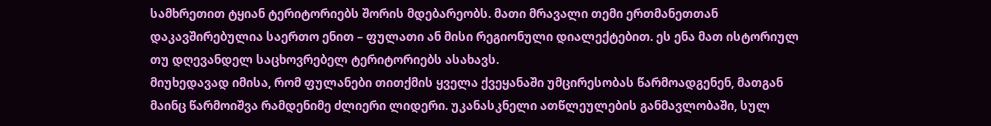სამხრეთით ტყიან ტერიტორიებს შორის მდებარეობს. მათი მრავალი თემი ერთმანეთთან დაკავშირებულია საერთო ენით – ფულათი ან მისი რეგიონული დიალექტებით. ეს ენა მათ ისტორიულ თუ დღევანდელ საცხოვრებელ ტერიტორიებს ასახავს.
მიუხედავად იმისა, რომ ფულანები თითქმის ყველა ქვეყანაში უმცირესობას წარმოადგენენ, მათგან მაინც წარმოიშვა რამდენიმე ძლიერი ლიდერი. უკანასკნელი ათწლეულების განმავლობაში, სულ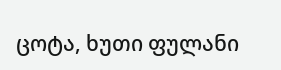ცოტა, ხუთი ფულანი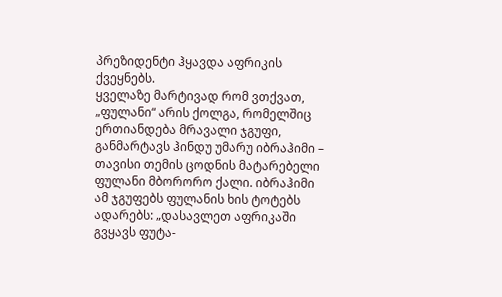პრეზიდენტი ჰყავდა აფრიკის ქვეყნებს.
ყველაზე მარტივად რომ ვთქვათ, „ფულანი“ არის ქოლგა, რომელშიც ერთიანდება მრავალი ჯგუფი, განმარტავს ჰინდუ უმარუ იბრაჰიმი – თავისი თემის ცოდნის მატარებელი ფულანი მბორორო ქალი. იბრაჰიმი ამ ჯგუფებს ფულანის ხის ტოტებს ადარებს: „დასავლეთ აფრიკაში გვყავს ფუტა-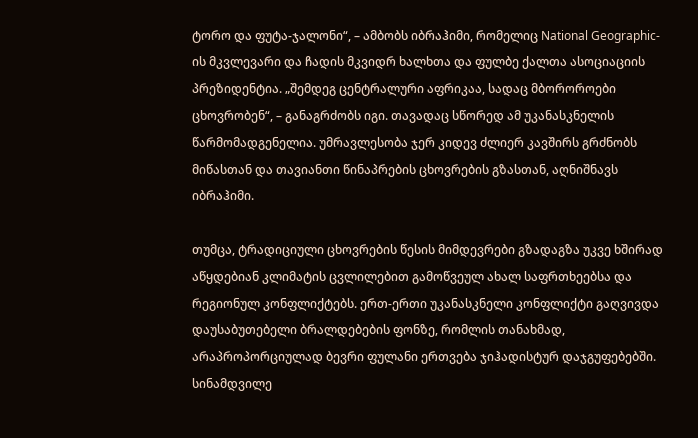ტორო და ფუტა-ჯალონი“, – ამბობს იბრაჰიმი, რომელიც National Geographic-ის მკვლევარი და ჩადის მკვიდრ ხალხთა და ფულბე ქალთა ასოციაციის პრეზიდენტია. „შემდეგ ცენტრალური აფრიკაა, სადაც მბოროროები ცხოვრობენ“, – განაგრძობს იგი. თავადაც სწორედ ამ უკანასკნელის წარმომადგენელია. უმრავლესობა ჯერ კიდევ ძლიერ კავშირს გრძნობს მიწასთან და თავიანთი წინაპრების ცხოვრების გზასთან, აღნიშნავს იბრაჰიმი.

თუმცა, ტრადიციული ცხოვრების წესის მიმდევრები გზადაგზა უკვე ხშირად აწყდებიან კლიმატის ცვლილებით გამოწვეულ ახალ საფრთხეებსა და რეგიონულ კონფლიქტებს. ერთ-ერთი უკანასკნელი კონფლიქტი გაღვივდა დაუსაბუთებელი ბრალდებების ფონზე, რომლის თანახმად, არაპროპორციულად ბევრი ფულანი ერთვება ჯიჰადისტურ დაჯგუფებებში. სინამდვილე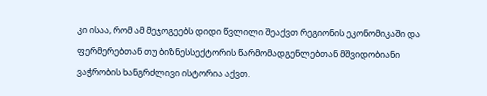კი ისაა, რომ ამ მეჯოგეებს დიდი წვლილი შეაქვთ რეგიონის ეკონომიკაში და ფერმერებთან თუ ბიზნესსექტორის წარმომადგენლებთან მშვიდობიანი ვაჭრობის ხანგრძლივი ისტორია აქვთ.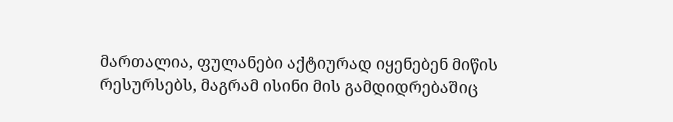მართალია, ფულანები აქტიურად იყენებენ მიწის რესურსებს, მაგრამ ისინი მის გამდიდრებაშიც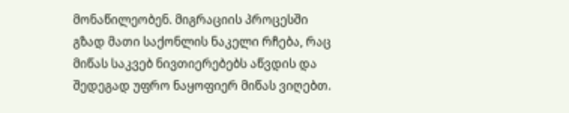მონაწილეობენ. მიგრაციის პროცესში გზად მათი საქონლის ნაკელი რჩება, რაც მიწას საკვებ ნივთიერებებს აწვდის და შედეგად უფრო ნაყოფიერ მიწას ვიღებთ.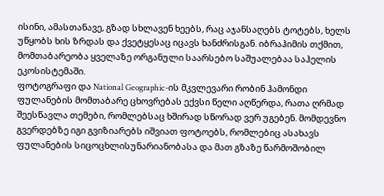ისინი, ამასთანავე, გზად სხლავენ ხეებს, რაც აჯანსაღებს ტოტებს, ხელს უწყობს ხის ზრდას და ქვეტყესაც იცავს ხანძრისგან. იბრაჰიმის თქმით, მომთაბარეობა ყველაზე ორგანული საარსებო საშუალებაა საჰელის ეკოსისტემაში.
ფოტოგრაფი და National Geographic-ის მკვლევარი რობინ ჰამონდი ფულანების მომთაბარე ცხოვრებას ექვსი წელი აღწერდა, რათა ღრმად შეესწავლა თემები, რომლებსაც ხშირად სწორად ვერ უგებენ. მომდევნო გვერდებზე იგი გვიზიარებს იშვიათ ფოტოებს, რომლებიც ასახავს ფულანების სიცოცხლისუნარიანობასა და მათ გზაზე წარმოშობილ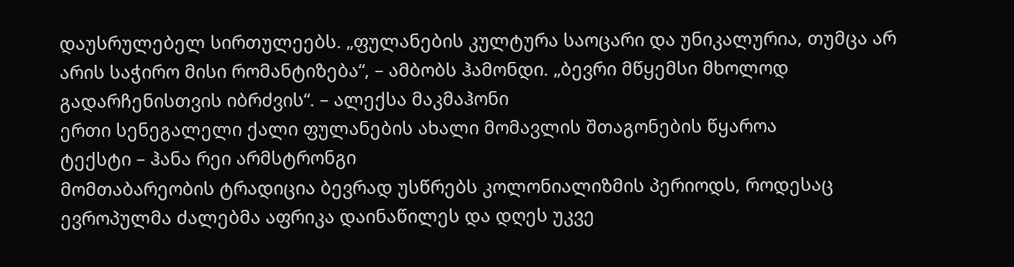დაუსრულებელ სირთულეებს. „ფულანების კულტურა საოცარი და უნიკალურია, თუმცა არ არის საჭირო მისი რომანტიზება“, – ამბობს ჰამონდი. „ბევრი მწყემსი მხოლოდ გადარჩენისთვის იბრძვის“. – ალექსა მაკმაჰონი
ერთი სენეგალელი ქალი ფულანების ახალი მომავლის შთაგონების წყაროა
ტექსტი – ჰანა რეი არმსტრონგი
მომთაბარეობის ტრადიცია ბევრად უსწრებს კოლონიალიზმის პერიოდს, როდესაც ევროპულმა ძალებმა აფრიკა დაინაწილეს და დღეს უკვე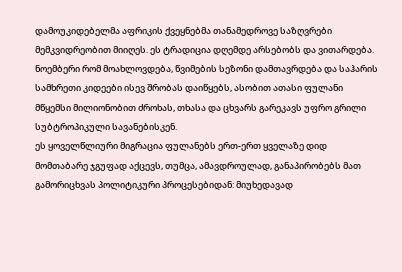დამოუკიდებელმა აფრიკის ქვეყნებმა თანამედროვე საზღვრები მემკვიდრეობით მიიღეს. ეს ტრადიცია დღემდე არსებობს და ვითარდება. ნოემბერი რომ მოახლოვდება, წვიმების სეზონი დამთავრდება და საჰარის სამხრეთი კიდეები ისევ შრობას დაიწყებს, ასობით ათასი ფულანი მწყემსი მილიონობით ძროხას, თხასა და ცხვარს გარეკავს უფრო გრილი სუბტროპიკული სავანებისკენ.
ეს ყოველწლიური მიგრაცია ფულანებს ერთ-ერთ ყველაზე დიდ მომთაბარე ჯგუფად აქცევს, თუმცა, ამავდროულად, განაპირობებს მათ გამორიცხვას პოლიტიკური პროცესებიდან: მიუხედავად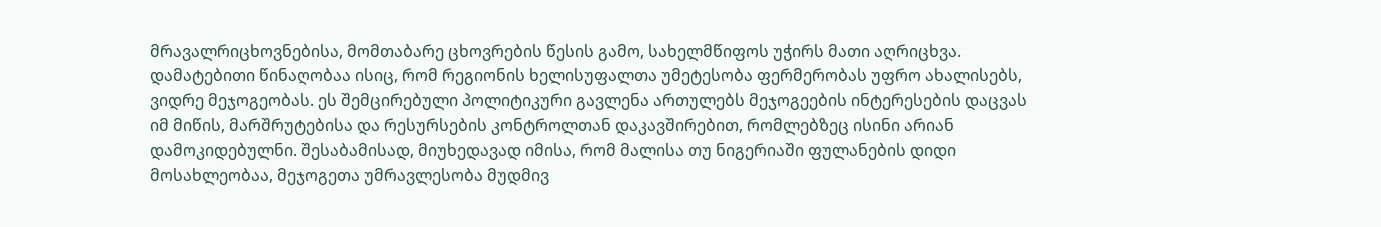მრავალრიცხოვნებისა, მომთაბარე ცხოვრების წესის გამო, სახელმწიფოს უჭირს მათი აღრიცხვა. დამატებითი წინაღობაა ისიც, რომ რეგიონის ხელისუფალთა უმეტესობა ფერმერობას უფრო ახალისებს, ვიდრე მეჯოგეობას. ეს შემცირებული პოლიტიკური გავლენა ართულებს მეჯოგეების ინტერესების დაცვას იმ მიწის, მარშრუტებისა და რესურსების კონტროლთან დაკავშირებით, რომლებზეც ისინი არიან დამოკიდებულნი. შესაბამისად, მიუხედავად იმისა, რომ მალისა თუ ნიგერიაში ფულანების დიდი მოსახლეობაა, მეჯოგეთა უმრავლესობა მუდმივ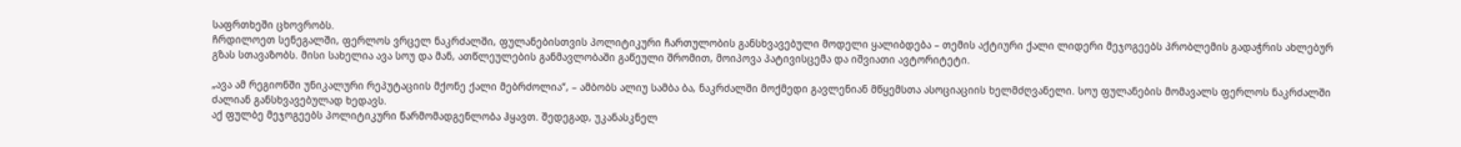საფრთხეში ცხოვრობს.
ჩრდილოეთ სენეგალში, ფერლოს ვრცელ ნაკრძალში, ფულანებისთვის პოლიტიკური ჩართულობის განსხვავებული მოდელი ყალიბდება – თემის აქტიური ქალი ლიდერი მეჯოგეებს პრობლემის გადაჭრის ახლებურ გზას სთავაზობს. მისი სახელია ავა სოუ და მან, ათწლეულების განმავლობაში გაწეული შრომით, მოიპოვა პატივისცემა და იშვიათი ავტორიტეტი.

„ავა ამ რეგიონში უნიკალური რეპუტაციის მქონე ქალი მებრძოლია“, – ამბობს ალიუ სამბა ბა, ნაკრძალში მოქმედი გავლენიან მწყემსთა ასოციაციის ხელმძღვანელი. სოუ ფულანების მომავალს ფერლოს ნაკრძალში ძალიან განსხვავებულად ხედავს.
აქ ფულბე მეჯოგეებს პოლიტიკური წარმომადგენლობა ჰყავთ. შედეგად, უკანასკნელ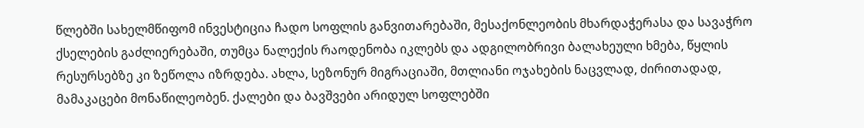წლებში სახელმწიფომ ინვესტიცია ჩადო სოფლის განვითარებაში, მესაქონლეობის მხარდაჭერასა და სავაჭრო ქსელების გაძლიერებაში, თუმცა ნალექის რაოდენობა იკლებს და ადგილობრივი ბალახეული ხმება, წყლის რესურსებზე კი ზეწოლა იზრდება. ახლა, სეზონურ მიგრაციაში, მთლიანი ოჯახების ნაცვლად, ძირითადად, მამაკაცები მონაწილეობენ. ქალები და ბავშვები არიდულ სოფლებში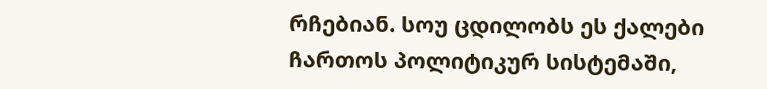რჩებიან. სოუ ცდილობს ეს ქალები ჩართოს პოლიტიკურ სისტემაში,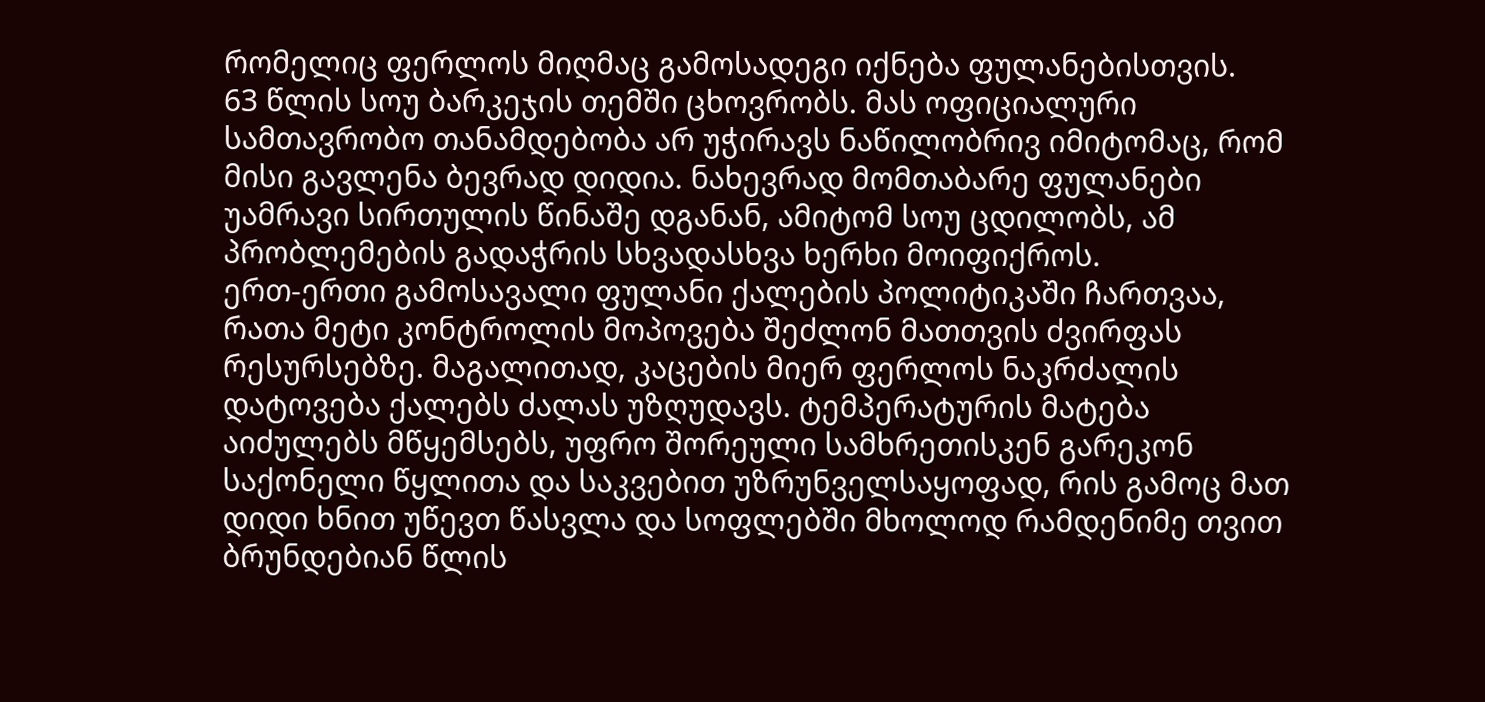რომელიც ფერლოს მიღმაც გამოსადეგი იქნება ფულანებისთვის.
63 წლის სოუ ბარკეჯის თემში ცხოვრობს. მას ოფიციალური სამთავრობო თანამდებობა არ უჭირავს ნაწილობრივ იმიტომაც, რომ მისი გავლენა ბევრად დიდია. ნახევრად მომთაბარე ფულანები უამრავი სირთულის წინაშე დგანან, ამიტომ სოუ ცდილობს, ამ პრობლემების გადაჭრის სხვადასხვა ხერხი მოიფიქროს.
ერთ-ერთი გამოსავალი ფულანი ქალების პოლიტიკაში ჩართვაა, რათა მეტი კონტროლის მოპოვება შეძლონ მათთვის ძვირფას რესურსებზე. მაგალითად, კაცების მიერ ფერლოს ნაკრძალის დატოვება ქალებს ძალას უზღუდავს. ტემპერატურის მატება აიძულებს მწყემსებს, უფრო შორეული სამხრეთისკენ გარეკონ საქონელი წყლითა და საკვებით უზრუნველსაყოფად, რის გამოც მათ დიდი ხნით უწევთ წასვლა და სოფლებში მხოლოდ რამდენიმე თვით ბრუნდებიან წლის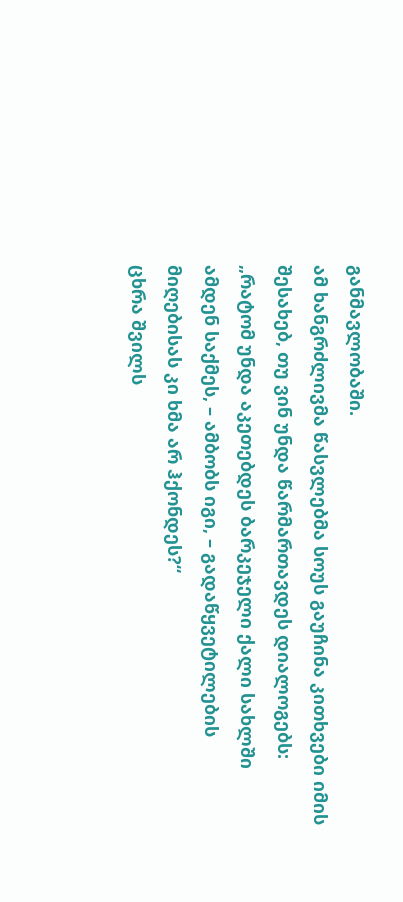განმავლობაში.
ამ ხანგრძლივმა წასვლებმა სოუს გაუჩინა კითხვები იმის შესახებ, თუ ვინ უნდა წარმართავდეს დიალოგებს: „რატომ უნდა აკეთებდეს ბარკეჯელი ქალი სახლში ამდენ საქმეს, – ამბობს იგი, – გადაწყვეტილების მიღებისას კი ხმა არ ჰქონდეს?“
ცხრა შვილს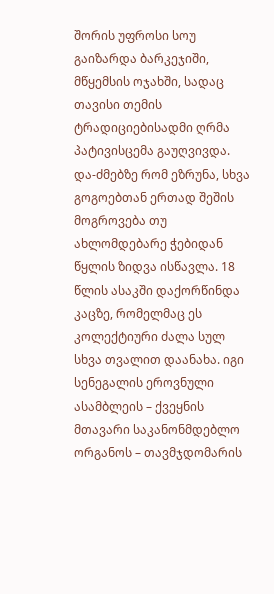შორის უფროსი სოუ გაიზარდა ბარკეჯიში, მწყემსის ოჯახში, სადაც თავისი თემის ტრადიციებისადმი ღრმა პატივისცემა გაუღვივდა. და-ძმებზე რომ ეზრუნა, სხვა გოგოებთან ერთად შეშის მოგროვება თუ ახლომდებარე ჭებიდან წყლის ზიდვა ისწავლა. 18 წლის ასაკში დაქორწინდა კაცზე, რომელმაც ეს კოლექტიური ძალა სულ სხვა თვალით დაანახა. იგი სენეგალის ეროვნული ასამბლეის – ქვეყნის მთავარი საკანონმდებლო ორგანოს – თავმჯდომარის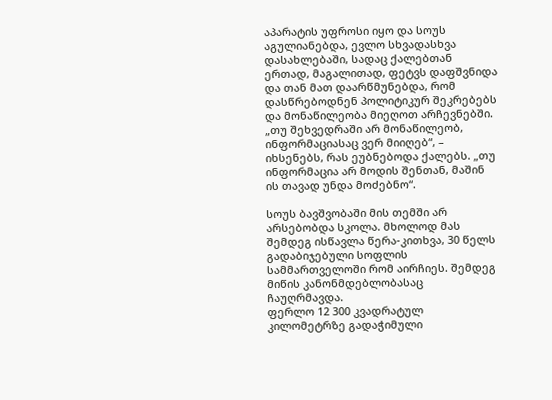აპარატის უფროსი იყო და სოუს აგულიანებდა, ევლო სხვადასხვა დასახლებაში, სადაც ქალებთან ერთად, მაგალითად, ფეტვს დაფშვნიდა და თან მათ დაარწმუნებდა, რომ დასწრებოდნენ პოლიტიკურ შეკრებებს და მონაწილეობა მიეღოთ არჩევნებში. „თუ შეხვედრაში არ მონაწილეობ, ინფორმაციასაც ვერ მიიღებ“, – იხსენებს, რას ეუბნებოდა ქალებს. „თუ ინფორმაცია არ მოდის შენთან, მაშინ ის თავად უნდა მოძებნო“.

სოუს ბავშვობაში მის თემში არ არსებობდა სკოლა. მხოლოდ მას შემდეგ ისწავლა წერა-კითხვა, 30 წელს გადაბიჯებული სოფლის სამმართველოში რომ აირჩიეს. შემდეგ მიწის კანონმდებლობასაც ჩაუღრმავდა.
ფერლო 12 300 კვადრატულ კილომეტრზე გადაჭიმული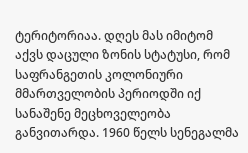ტერიტორიაა. დღეს მას იმიტომ აქვს დაცული ზონის სტატუსი, რომ საფრანგეთის კოლონიური მმართველობის პერიოდში იქ სანაშენე მეცხოველეობა განვითარდა. 1960 წელს სენეგალმა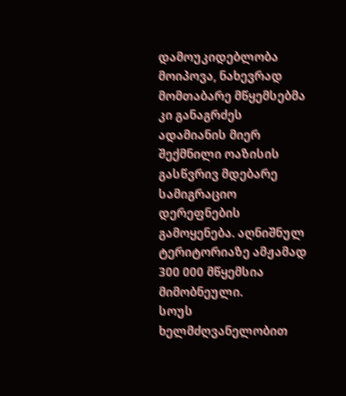დამოუკიდებლობა მოიპოვა, ნახევრად მომთაბარე მწყემსებმა კი განაგრძეს ადამიანის მიერ შექმნილი ოაზისის გასწვრივ მდებარე სამიგრაციო დერეფნების გამოყენება. აღნიშნულ ტერიტორიაზე ამჟამად 300 000 მწყემსია მიმობნეული.
სოუს ხელმძღვანელობით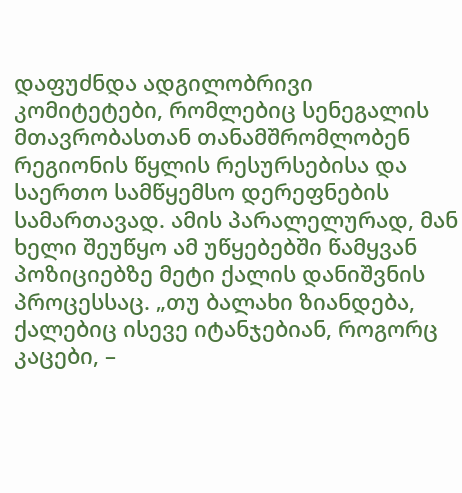დაფუძნდა ადგილობრივი კომიტეტები, რომლებიც სენეგალის მთავრობასთან თანამშრომლობენ რეგიონის წყლის რესურსებისა და საერთო სამწყემსო დერეფნების სამართავად. ამის პარალელურად, მან ხელი შეუწყო ამ უწყებებში წამყვან პოზიციებზე მეტი ქალის დანიშვნის პროცესსაც. „თუ ბალახი ზიანდება, ქალებიც ისევე იტანჯებიან, როგორც კაცები, –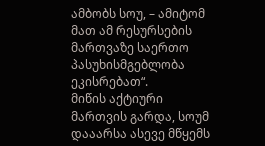ამბობს სოუ, – ამიტომ მათ ამ რესურსების მართვაზე საერთო პასუხისმგებლობა ეკისრებათ“.
მიწის აქტიური მართვის გარდა, სოუმ დააარსა ასევე მწყემს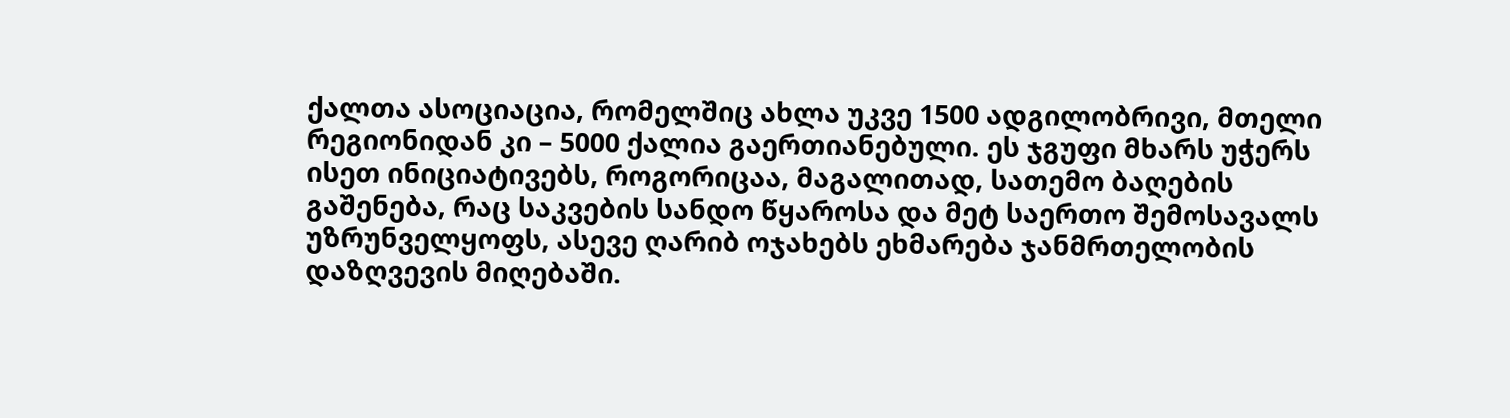ქალთა ასოციაცია, რომელშიც ახლა უკვე 1500 ადგილობრივი, მთელი რეგიონიდან კი – 5000 ქალია გაერთიანებული. ეს ჯგუფი მხარს უჭერს ისეთ ინიციატივებს, როგორიცაა, მაგალითად, სათემო ბაღების გაშენება, რაც საკვების სანდო წყაროსა და მეტ საერთო შემოსავალს უზრუნველყოფს, ასევე ღარიბ ოჯახებს ეხმარება ჯანმრთელობის დაზღვევის მიღებაში.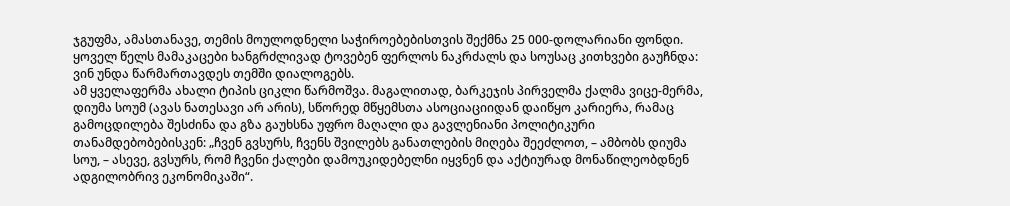ჯგუფმა, ამასთანავე, თემის მოულოდნელი საჭიროებებისთვის შექმნა 25 000-დოლარიანი ფონდი.
ყოველ წელს მამაკაცები ხანგრძლივად ტოვებენ ფერლოს ნაკრძალს და სოუსაც კითხვები გაუჩნდა: ვინ უნდა წარმართავდეს თემში დიალოგებს.
ამ ყველაფერმა ახალი ტიპის ციკლი წარმოშვა. მაგალითად, ბარკეჯის პირველმა ქალმა ვიცე-მერმა, დიუმა სოუმ (ავას ნათესავი არ არის), სწორედ მწყემსთა ასოციაციიდან დაიწყო კარიერა, რამაც გამოცდილება შესძინა და გზა გაუხსნა უფრო მაღალი და გავლენიანი პოლიტიკური თანამდებობებისკენ: „ჩვენ გვსურს, ჩვენს შვილებს განათლების მიღება შეეძლოთ, – ამბობს დიუმა სოუ, – ასევე, გვსურს, რომ ჩვენი ქალები დამოუკიდებელნი იყვნენ და აქტიურად მონაწილეობდნენ ადგილობრივ ეკონომიკაში“.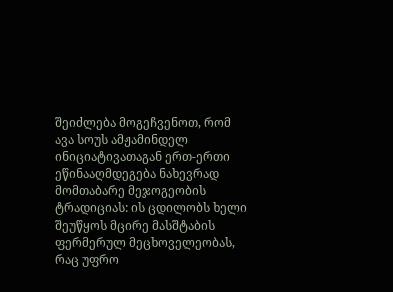შეიძლება მოგეჩვენოთ, რომ ავა სოუს ამჟამინდელ ინიციატივათაგან ერთ-ერთი ეწინააღმდეგება ნახევრად მომთაბარე მეჯოგეობის ტრადიციას: ის ცდილობს ხელი შეუწყოს მცირე მასშტაბის ფერმერულ მეცხოველეობას, რაც უფრო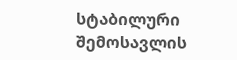სტაბილური შემოსავლის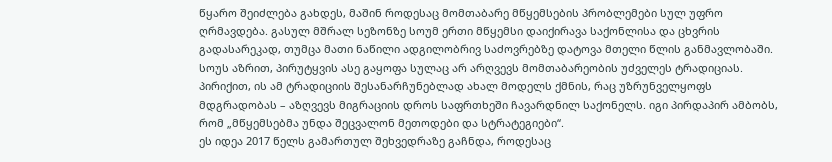წყარო შეიძლება გახდეს, მაშინ როდესაც მომთაბარე მწყემსების პრობლემები სულ უფრო ღრმავდება. გასულ მშრალ სეზონზე სოუმ ერთი მწყემსი დაიქირავა საქონლისა და ცხვრის გადასარეკად, თუმცა მათი ნაწილი ადგილობრივ საძოვრებზე დატოვა მთელი წლის განმავლობაში.
სოუს აზრით, პირუტყვის ასე გაყოფა სულაც არ არღვევს მომთაბარეობის უძველეს ტრადიციას. პირიქით, ის ამ ტრადიციის შესანარჩუნებლად ახალ მოდელს ქმნის, რაც უზრუნველყოფს მდგრადობას – აზღვევს მიგრაციის დროს საფრთხეში ჩავარდნილ საქონელს. იგი პირდაპირ ამბობს, რომ „მწყემსებმა უნდა შეცვალონ მეთოდები და სტრატეგიები“.
ეს იდეა 2017 წელს გამართულ შეხვედრაზე გაჩნდა, როდესაც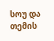სოუ და თემის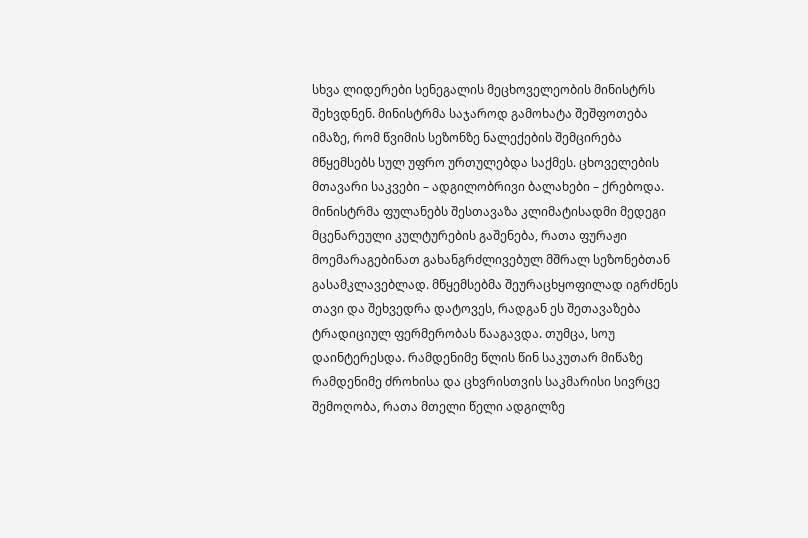სხვა ლიდერები სენეგალის მეცხოველეობის მინისტრს შეხვდნენ. მინისტრმა საჯაროდ გამოხატა შეშფოთება იმაზე, რომ წვიმის სეზონზე ნალექების შემცირება მწყემსებს სულ უფრო ურთულებდა საქმეს. ცხოველების მთავარი საკვები – ადგილობრივი ბალახები – ქრებოდა. მინისტრმა ფულანებს შესთავაზა კლიმატისადმი მედეგი მცენარეული კულტურების გაშენება, რათა ფურაჟი მოემარაგებინათ გახანგრძლივებულ მშრალ სეზონებთან გასამკლავებლად. მწყემსებმა შეურაცხყოფილად იგრძნეს თავი და შეხვედრა დატოვეს, რადგან ეს შეთავაზება ტრადიციულ ფერმერობას წააგავდა. თუმცა, სოუ დაინტერესდა. რამდენიმე წლის წინ საკუთარ მიწაზე რამდენიმე ძროხისა და ცხვრისთვის საკმარისი სივრცე შემოღობა, რათა მთელი წელი ადგილზე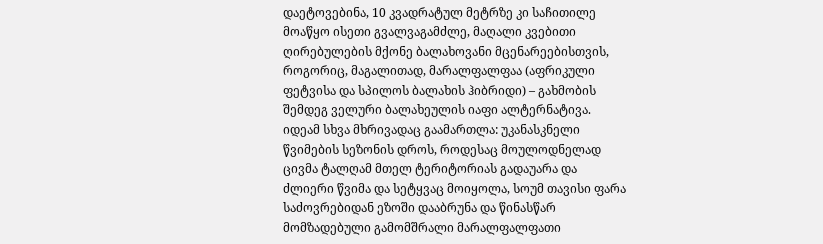დაეტოვებინა, 10 კვადრატულ მეტრზე კი საჩითილე მოაწყო ისეთი გვალვაგამძლე, მაღალი კვებითი ღირებულების მქონე ბალახოვანი მცენარეებისთვის, როგორიც, მაგალითად, მარალფალფაა (აფრიკული ფეტვისა და სპილოს ბალახის ჰიბრიდი) – გახმობის შემდეგ ველური ბალახეულის იაფი ალტერნატივა.
იდეამ სხვა მხრივადაც გაამართლა: უკანასკნელი წვიმების სეზონის დროს, როდესაც მოულოდნელად ცივმა ტალღამ მთელ ტერიტორიას გადაუარა და ძლიერი წვიმა და სეტყვაც მოიყოლა, სოუმ თავისი ფარა საძოვრებიდან ეზოში დააბრუნა და წინასწარ მომზადებული გამომშრალი მარალფალფათი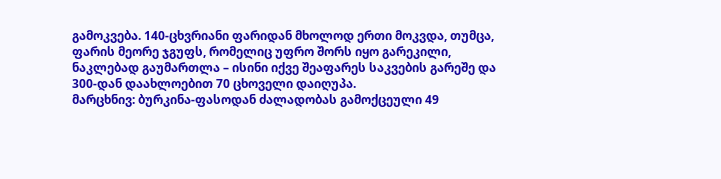გამოკვება. 140-ცხვრიანი ფარიდან მხოლოდ ერთი მოკვდა, თუმცა, ფარის მეორე ჯგუფს, რომელიც უფრო შორს იყო გარეკილი, ნაკლებად გაუმართლა – ისინი იქვე შეაფარეს საკვების გარეშე და 300-დან დაახლოებით 70 ცხოველი დაიღუპა.
მარცხნივ: ბურკინა-ფასოდან ძალადობას გამოქცეული 49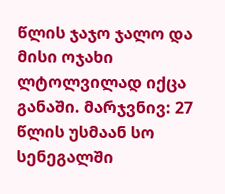წლის ჯაჯო ჯალო და მისი ოჯახი ლტოლვილად იქცა განაში. მარჯვნივ: 27 წლის უსმაან სო სენეგალში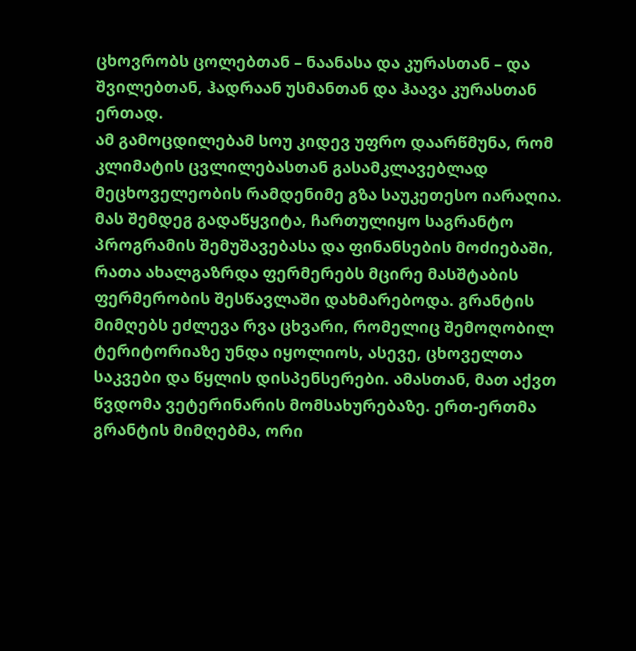ცხოვრობს ცოლებთან – ნაანასა და კურასთან – და შვილებთან, ჰადრაან უსმანთან და ჰაავა კურასთან ერთად.
ამ გამოცდილებამ სოუ კიდევ უფრო დაარწმუნა, რომ კლიმატის ცვლილებასთან გასამკლავებლად მეცხოველეობის რამდენიმე გზა საუკეთესო იარაღია. მას შემდეგ გადაწყვიტა, ჩართულიყო საგრანტო პროგრამის შემუშავებასა და ფინანსების მოძიებაში, რათა ახალგაზრდა ფერმერებს მცირე მასშტაბის ფერმერობის შესწავლაში დახმარებოდა. გრანტის მიმღებს ეძლევა რვა ცხვარი, რომელიც შემოღობილ ტერიტორიაზე უნდა იყოლიოს, ასევე, ცხოველთა საკვები და წყლის დისპენსერები. ამასთან, მათ აქვთ წვდომა ვეტერინარის მომსახურებაზე. ერთ-ერთმა გრანტის მიმღებმა, ორი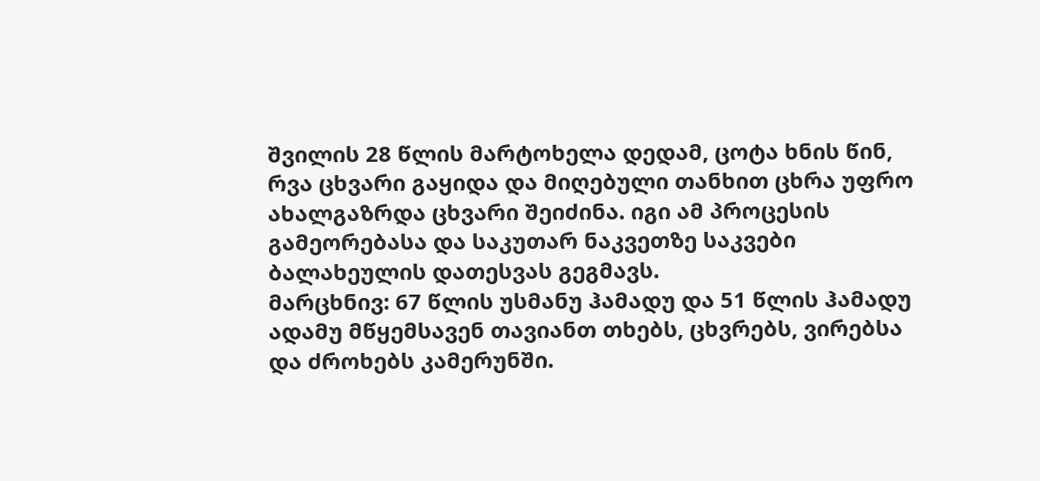შვილის 28 წლის მარტოხელა დედამ, ცოტა ხნის წინ, რვა ცხვარი გაყიდა და მიღებული თანხით ცხრა უფრო ახალგაზრდა ცხვარი შეიძინა. იგი ამ პროცესის გამეორებასა და საკუთარ ნაკვეთზე საკვები ბალახეულის დათესვას გეგმავს.
მარცხნივ: 67 წლის უსმანუ ჰამადუ და 51 წლის ჰამადუ ადამუ მწყემსავენ თავიანთ თხებს, ცხვრებს, ვირებსა და ძროხებს კამერუნში.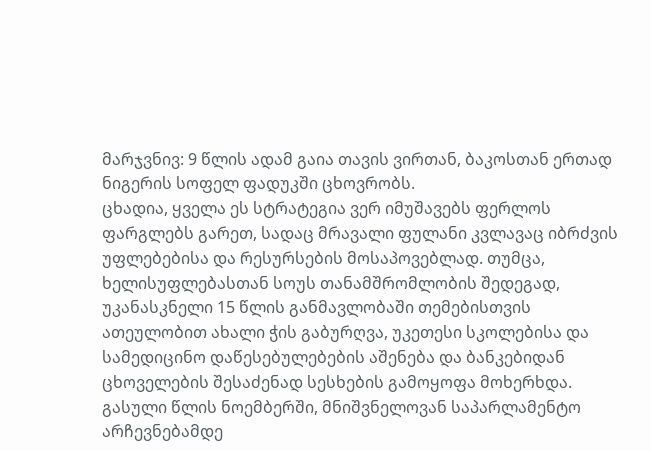მარჯვნივ: 9 წლის ადამ გაია თავის ვირთან, ბაკოსთან ერთად ნიგერის სოფელ ფადუკში ცხოვრობს.
ცხადია, ყველა ეს სტრატეგია ვერ იმუშავებს ფერლოს ფარგლებს გარეთ, სადაც მრავალი ფულანი კვლავაც იბრძვის უფლებებისა და რესურსების მოსაპოვებლად. თუმცა, ხელისუფლებასთან სოუს თანამშრომლობის შედეგად, უკანასკნელი 15 წლის განმავლობაში თემებისთვის ათეულობით ახალი ჭის გაბურღვა, უკეთესი სკოლებისა და სამედიცინო დაწესებულებების აშენება და ბანკებიდან ცხოველების შესაძენად სესხების გამოყოფა მოხერხდა.
გასული წლის ნოემბერში, მნიშვნელოვან საპარლამენტო არჩევნებამდე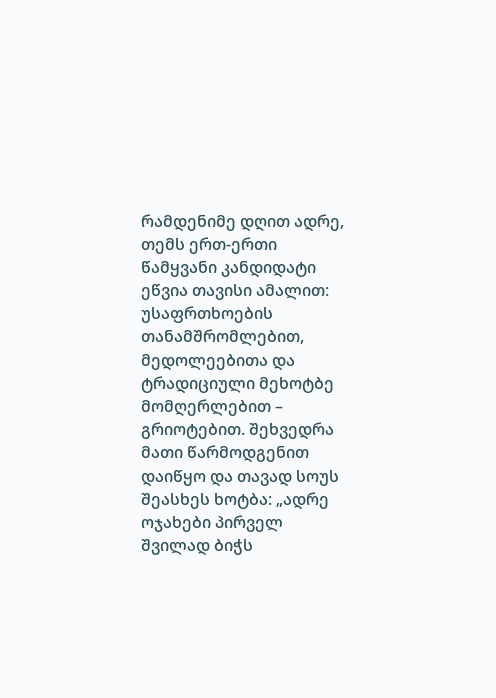რამდენიმე დღით ადრე, თემს ერთ-ერთი წამყვანი კანდიდატი ეწვია თავისი ამალით: უსაფრთხოების თანამშრომლებით, მედოლეებითა და ტრადიციული მეხოტბე მომღერლებით – გრიოტებით. შეხვედრა მათი წარმოდგენით დაიწყო და თავად სოუს შეასხეს ხოტბა: „ადრე ოჯახები პირველ შვილად ბიჭს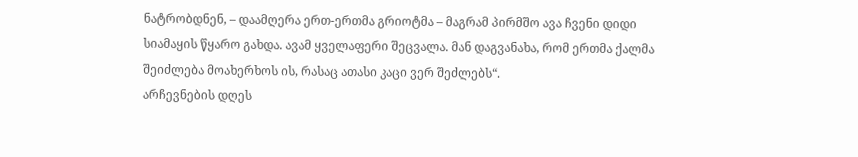ნატრობდნენ, – დაამღერა ერთ-ერთმა გრიოტმა – მაგრამ პირმშო ავა ჩვენი დიდი სიამაყის წყარო გახდა. ავამ ყველაფერი შეცვალა. მან დაგვანახა, რომ ერთმა ქალმა შეიძლება მოახერხოს ის, რასაც ათასი კაცი ვერ შეძლებს“.
არჩევნების დღეს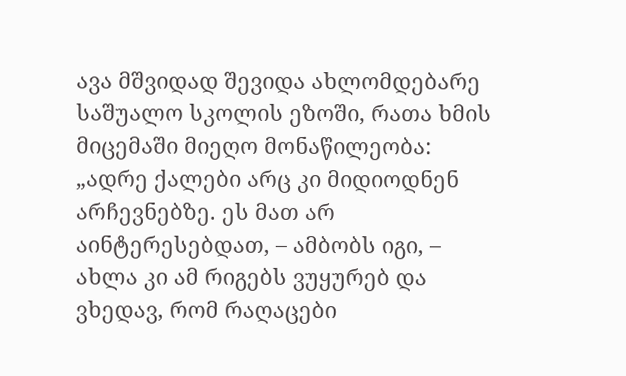ავა მშვიდად შევიდა ახლომდებარე საშუალო სკოლის ეზოში, რათა ხმის მიცემაში მიეღო მონაწილეობა: „ადრე ქალები არც კი მიდიოდნენ არჩევნებზე. ეს მათ არ აინტერესებდათ, – ამბობს იგი, – ახლა კი ამ რიგებს ვუყურებ და ვხედავ, რომ რაღაცები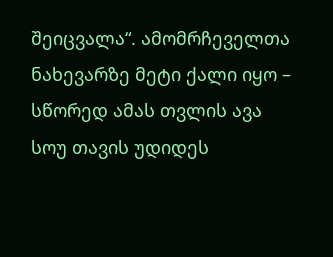შეიცვალა“. ამომრჩეველთა ნახევარზე მეტი ქალი იყო – სწორედ ამას თვლის ავა სოუ თავის უდიდეს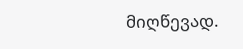მიღწევად.